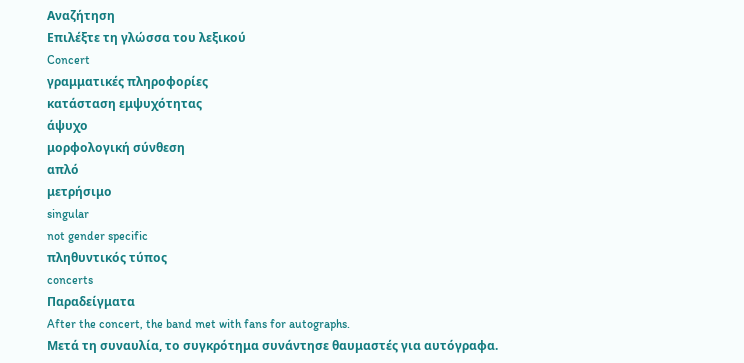Αναζήτηση
Επιλέξτε τη γλώσσα του λεξικού
Concert
γραμματικές πληροφορίες
κατάσταση εμψυχότητας
άψυχο
μορφολογική σύνθεση
απλό
μετρήσιμο
singular
not gender specific
πληθυντικός τύπος
concerts
Παραδείγματα
After the concert, the band met with fans for autographs.
Μετά τη συναυλία, το συγκρότημα συνάντησε θαυμαστές για αυτόγραφα.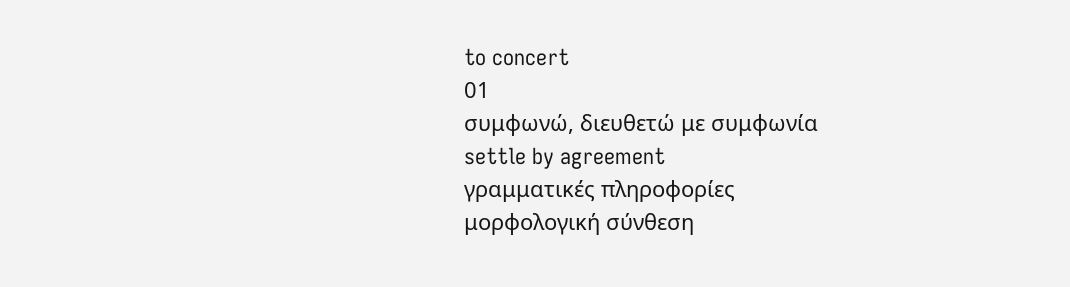to concert
01
συμφωνώ, διευθετώ με συμφωνία
settle by agreement
γραμματικές πληροφορίες
μορφολογική σύνθεση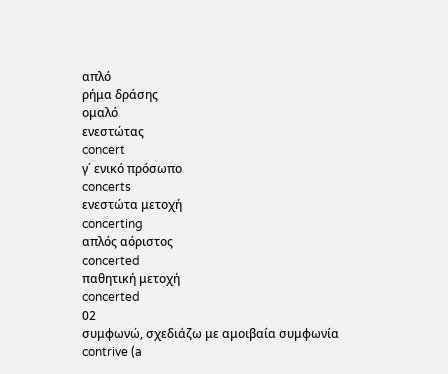απλό
ρήμα δράσης
ομαλό
ενεστώτας
concert
γ΄ ενικό πρόσωπο
concerts
ενεστώτα μετοχή
concerting
απλός αόριστος
concerted
παθητική μετοχή
concerted
02
συμφωνώ, σχεδιάζω με αμοιβαία συμφωνία
contrive (a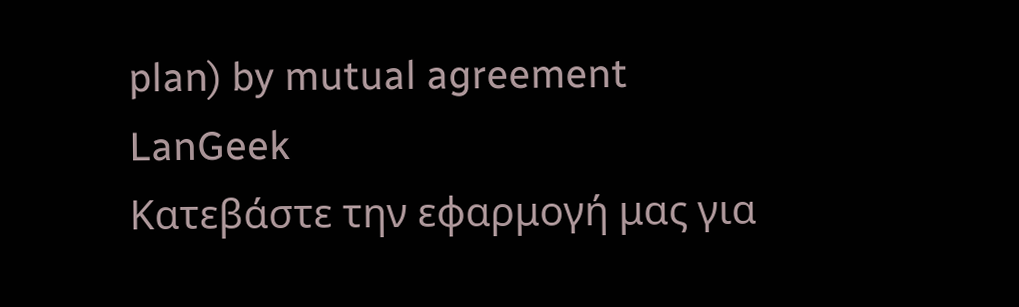plan) by mutual agreement
LanGeek
Κατεβάστε την εφαρμογή μας για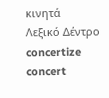κινητά
Λεξικό Δέντρο
concertize
concert